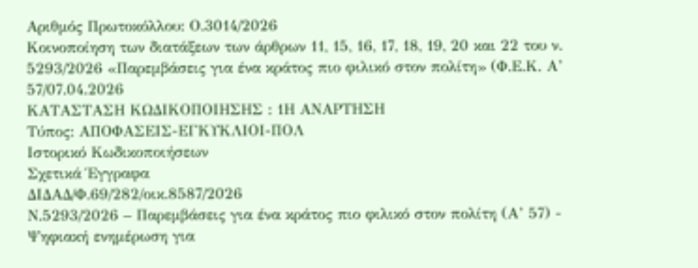Αριθμός Πρωτοκόλλου: Ο.3014/2026
Κοινοποίηση των διατάξεων των άρθρων 11, 15, 16, 17, 18, 19, 20 και 22 του ν. 5293/2026 «Παρεμβάσεις για ένα κράτος πιο φιλικό στον πολίτη» (Φ.Ε.Κ. Α’ 57/07.04.2026
ΚΑΤΑΣΤΑΣΗ ΚΩΔΙΚΟΠΟΙΗΣΗΣ : 1Η ΑΝΑΡΤΗΣΗ
Τύπος: ΑΠΟΦΑΣΕΙΣ-ΕΓΚΥΚΛΙΟΙ-ΠΟΛ
Ιστορικό Κωδικοποιήσεων
Σχετικά Έγγραφα
ΔΙΔΑΔ/Φ.69/282/οικ.8587/2026
Ν.5293/2026 – Παρεμβάσεις για ένα κράτος πιο φιλικό στον πολίτη (Α’ 57) - Ψηφιακή ενημέρωση για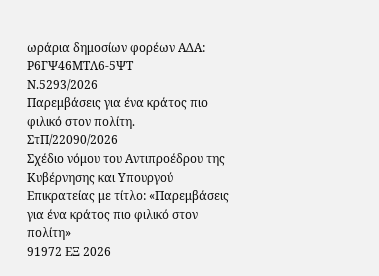ωράρια δημοσίων φορέων ΑΔΑ: Ρ6ΓΨ46ΜΤΛ6-5ΨΤ
Ν.5293/2026
Παρεμβάσεις για ένα κράτος πιο φιλικό στον πολίτη.
ΣτΠ/22090/2026
Σχέδιο νόμου του Αντιπροέδρου της Κυβέρνησης και Υπουργού Επικρατείας με τίτλο: «Παρεμβάσεις για ένα κράτος πιο φιλικό στον πολίτη»
91972 ΕΞ 2026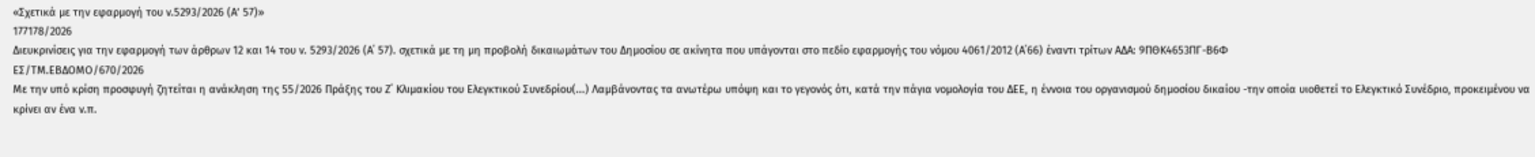«Σχετικά με την εφαρμογή του ν.5293/2026 (Α’ 57)»
177178/2026
Διευκρινίσεις για την εφαρμογή των άρθρων 12 και 14 του ν. 5293/2026 (Α΄ 57). σχετικά με τη μη προβολή δικαιωμάτων του Δημοσίου σε ακίνητα που υπάγονται στο πεδίο εφαρμογής του νόμου 4061/2012 (Α΄66) έναντι τρίτων ΑΔΑ: 9ΠΘΚ4653ΠΓ-Β6Φ
ΕΣ/ΤΜ.ΕΒΔΟΜΟ/670/2026
Με την υπό κρίση προσφυγή ζητείται η ανάκληση της 55/2026 Πράξης του Ζ΄ Κλιμακίου του Ελεγκτικού Συνεδρίου(...) Λαμβάνοντας τα ανωτέρω υπόψη και το γεγονός ότι, κατά την πάγια νομολογία του ΔΕΕ, η έννοια του οργανισμού δημοσίου δικαίου -την οποία υιοθετεί το Ελεγκτικό Συνέδριο, προκειμένου να κρίνει αν ένα ν.π.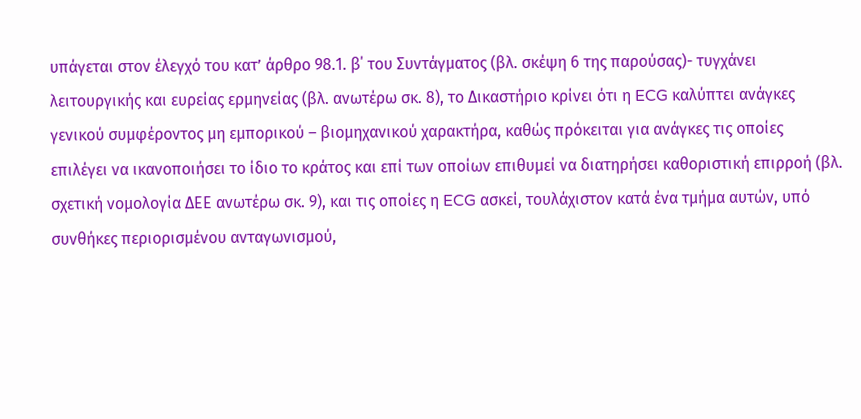υπάγεται στον έλεγχό του κατ’ άρθρο 98.1. β΄ του Συντάγματος (βλ. σκέψη 6 της παρούσας)- τυγχάνει λειτουργικής και ευρείας ερμηνείας (βλ. ανωτέρω σκ. 8), το Δικαστήριο κρίνει ότι η ECG καλύπτει ανάγκες γενικού συμφέροντος μη εμπορικού – βιομηχανικού χαρακτήρα, καθώς πρόκειται για ανάγκες τις οποίες επιλέγει να ικανοποιήσει το ίδιο το κράτος και επί των οποίων επιθυμεί να διατηρήσει καθοριστική επιρροή (βλ. σχετική νομολογία ΔΕΕ ανωτέρω σκ. 9), και τις οποίες η ECG ασκεί, τουλάχιστον κατά ένα τμήμα αυτών, υπό συνθήκες περιορισμένου ανταγωνισμού,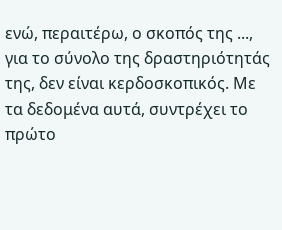ενώ, περαιτέρω, ο σκοπός της ..., για το σύνολο της δραστηριότητάς της, δεν είναι κερδοσκοπικός. Με τα δεδομένα αυτά, συντρέχει το πρώτο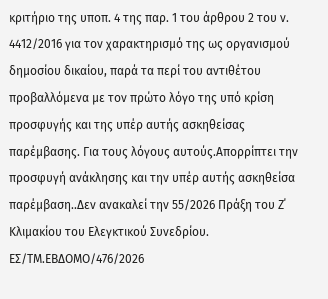κριτήριο της υποπ. 4 της παρ. 1 του άρθρου 2 του ν. 4412/2016 για τον χαρακτηρισμό της ως οργανισμού δημοσίου δικαίου, παρά τα περί του αντιθέτου προβαλλόμενα με τον πρώτο λόγο της υπό κρίση προσφυγής και της υπέρ αυτής ασκηθείσας παρέμβασης. Για τους λόγους αυτούς.Απορρίπτει την προσφυγή ανάκλησης και την υπέρ αυτής ασκηθείσα παρέμβαση..Δεν ανακαλεί την 55/2026 Πράξη του Ζ΄ Κλιμακίου του Ελεγκτικού Συνεδρίου.
ΕΣ/ΤΜ.ΕΒΔΟΜΟ/476/2026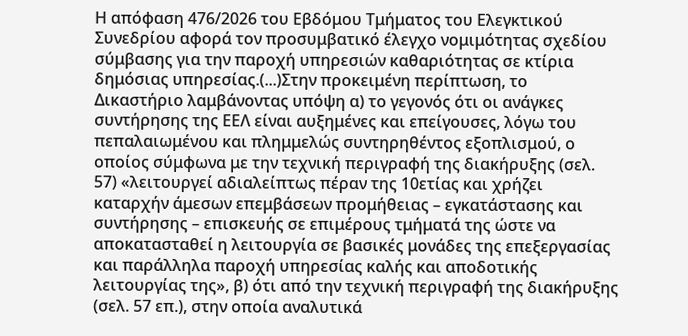Η απόφαση 476/2026 του Εβδόμου Τμήματος του Ελεγκτικού Συνεδρίου αφορά τον προσυμβατικό έλεγχο νομιμότητας σχεδίου σύμβασης για την παροχή υπηρεσιών καθαριότητας σε κτίρια δημόσιας υπηρεσίας.(...)Στην προκειμένη περίπτωση, το Δικαστήριο λαμβάνοντας υπόψη α) το γεγονός ότι οι ανάγκες συντήρησης της ΕΕΛ είναι αυξημένες και επείγουσες, λόγω του πεπαλαιωμένου και πλημμελώς συντηρηθέντος εξοπλισμού, ο οποίος σύμφωνα με την τεχνική περιγραφή της διακήρυξης (σελ. 57) «λειτουργεί αδιαλείπτως πέραν της 10ετίας και χρήζει καταρχήν άμεσων επεμβάσεων προμήθειας – εγκατάστασης και συντήρησης – επισκευής σε επιμέρους τμήματά της ώστε να αποκατασταθεί η λειτουργία σε βασικές μονάδες της επεξεργασίας και παράλληλα παροχή υπηρεσίας καλής και αποδοτικής λειτουργίας της», β) ότι από την τεχνική περιγραφή της διακήρυξης (σελ. 57 επ.), στην οποία αναλυτικά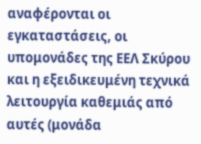αναφέρονται οι εγκαταστάσεις, οι υπομονάδες της ΕΕΛ Σκύρου και η εξειδικευμένη τεχνικά λειτουργία καθεμιάς από αυτές (μονάδα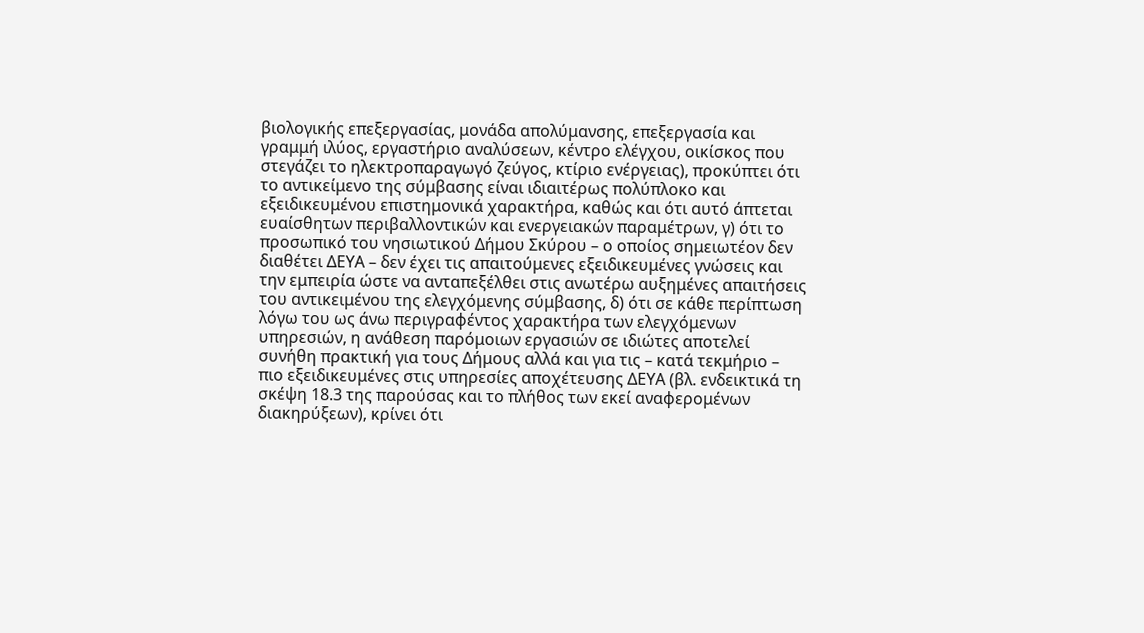βιολογικής επεξεργασίας, μονάδα απολύμανσης, επεξεργασία και γραμμή ιλύος, εργαστήριο αναλύσεων, κέντρο ελέγχου, οικίσκος που στεγάζει το ηλεκτροπαραγωγό ζεύγος, κτίριο ενέργειας), προκύπτει ότι το αντικείμενο της σύμβασης είναι ιδιαιτέρως πολύπλοκο και εξειδικευμένου επιστημονικά χαρακτήρα, καθώς και ότι αυτό άπτεται ευαίσθητων περιβαλλοντικών και ενεργειακών παραμέτρων, γ) ότι το προσωπικό του νησιωτικού Δήμου Σκύρου – ο οποίος σημειωτέον δεν διαθέτει ΔΕΥΑ – δεν έχει τις απαιτούμενες εξειδικευμένες γνώσεις και την εμπειρία ώστε να ανταπεξέλθει στις ανωτέρω αυξημένες απαιτήσεις του αντικειμένου της ελεγχόμενης σύμβασης, δ) ότι σε κάθε περίπτωση λόγω του ως άνω περιγραφέντος χαρακτήρα των ελεγχόμενων υπηρεσιών, η ανάθεση παρόμοιων εργασιών σε ιδιώτες αποτελεί συνήθη πρακτική για τους Δήμους αλλά και για τις – κατά τεκμήριο – πιο εξειδικευμένες στις υπηρεσίες αποχέτευσης ΔΕΥΑ (βλ. ενδεικτικά τη σκέψη 18.3 της παρούσας και το πλήθος των εκεί αναφερομένων διακηρύξεων), κρίνει ότι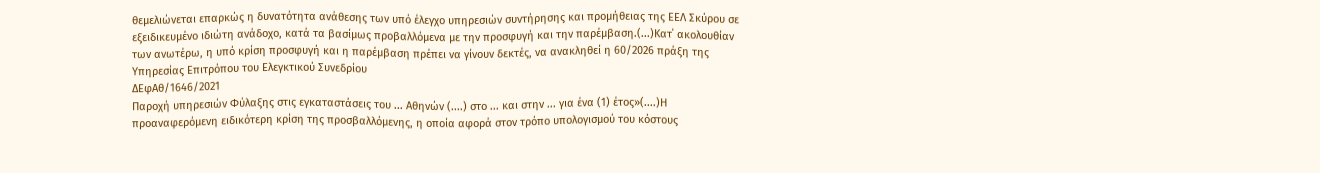θεμελιώνεται επαρκώς η δυνατότητα ανάθεσης των υπό έλεγχο υπηρεσιών συντήρησης και προμήθειας της ΕΕΛ Σκύρου σε εξειδικευμένο ιδιώτη ανάδοχο, κατά τα βασίμως προβαλλόμενα με την προσφυγή και την παρέμβαση.(...)Κατ΄ ακολουθίαν των ανωτέρω, η υπό κρίση προσφυγή και η παρέμβαση πρέπει να γίνουν δεκτές, να ανακληθεί η 60/2026 πράξη της Υπηρεσίας Επιτρόπου του Ελεγκτικού Συνεδρίου
ΔΕφΑθ/1646/2021
Παροχή υπηρεσιών Φύλαξης στις εγκαταστάσεις του ... Αθηνών (....) στο ... και στην ... για ένα (1) έτος»(....)Η προαναφερόμενη ειδικότερη κρίση της προσβαλλόμενης, η οποία αφορά στον τρόπο υπολογισμού του κόστους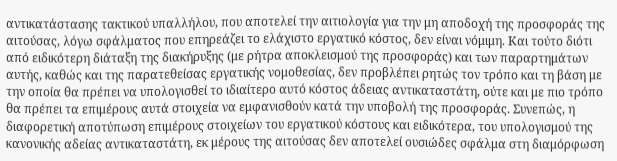αντικατάστασης τακτικού υπαλλήλου, που αποτελεί την αιτιολογία για την μη αποδοχή της προσφοράς της αιτούσας, λόγω σφάλματος που επηρεάζει το ελάχιστο εργατικό κόστος, δεν είναι νόμιμη. Και τούτο διότι από ειδικότερη διάταξη της διακήρυξης (με ρήτρα αποκλεισμού της προσφοράς) και των παραρτημάτων αυτής, καθώς και της παρατεθείσας εργατικής νομοθεσίας, δεν προβλέπει ρητώς τον τρόπο και τη βάση με την οποία θα πρέπει να υπολογισθεί το ιδιαίτερο αυτό κόστος άδειας αντικαταστάτη, ούτε και με πιο τρόπο θα πρέπει τα επιμέρους αυτά στοιχεία να εμφανισθούν κατά την υποβολή της προσφοράς. Συνεπώς, η διαφορετική αποτύπωση επιμέρους στοιχείων του εργατικού κόστους και ειδικότερα, του υπολογισμού της κανονικής αδείας αντικαταστάτη, εκ μέρους της αιτούσας δεν αποτελεί ουσιώδες σφάλμα στη διαμόρφωση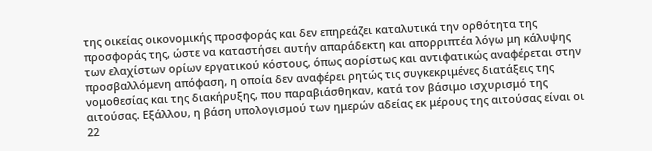της οικείας οικονομικής προσφοράς και δεν επηρεάζει καταλυτικά την ορθότητα της προσφοράς της, ώστε να καταστήσει αυτήν απαράδεκτη και απορριπτέα λόγω μη κάλυψης των ελαχίστων ορίων εργατικού κόστους, όπως αορίστως και αντιφατικώς αναφέρεται στην προσβαλλόμενη απόφαση, η οποία δεν αναφέρει ρητώς τις συγκεκριμένες διατάξεις της νομοθεσίας και της διακήρυξης, που παραβιάσθηκαν, κατά τον βάσιμο ισχυρισμό της αιτούσας. Εξάλλου, η βάση υπολογισμού των ημερών αδείας εκ μέρους της αιτούσας είναι οι 22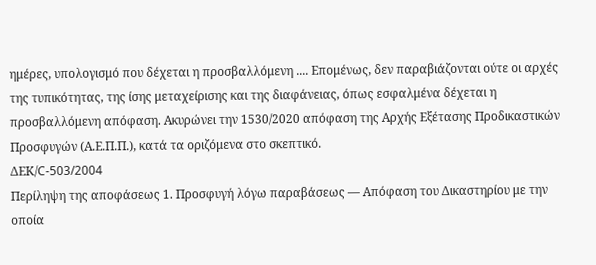ημέρες, υπολογισμό που δέχεται η προσβαλλόμενη .... Επομένως, δεν παραβιάζονται ούτε οι αρχές της τυπικότητας, της ίσης μεταχείρισης και της διαφάνειας, όπως εσφαλμένα δέχεται η προσβαλλόμενη απόφαση. Ακυρώνει την 1530/2020 απόφαση της Αρχής Εξέτασης Προδικαστικών Προσφυγών (Α.Ε.Π.Π.), κατά τα οριζόμενα στο σκεπτικό.
ΔΕΚ/C-503/2004
Περίληψη της αποφάσεως 1. Προσφυγή λόγω παραβάσεως — Απόφαση του Δικαστηρίου με την οποία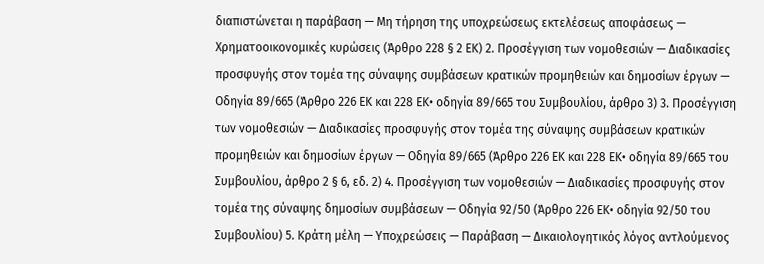διαπιστώνεται η παράβαση — Μη τήρηση της υποχρεώσεως εκτελέσεως αποφάσεως — Χρηματοοικονομικές κυρώσεις (Άρθρο 228 § 2 EΚ) 2. Προσέγγιση των νομοθεσιών — Διαδικασίες προσφυγής στον τομέα της σύναψης συμβάσεων κρατικών προμηθειών και δημοσίων έργων — Οδηγία 89/665 (Άρθρο 226 EΚ και 228 EΚ• οδηγία 89/665 του Συμβουλίου, άρθρο 3) 3. Προσέγγιση των νομοθεσιών — Διαδικασίες προσφυγής στον τομέα της σύναψης συμβάσεων κρατικών προμηθειών και δημοσίων έργων — Οδηγία 89/665 (Άρθρο 226 EΚ και 228 EΚ• οδηγία 89/665 του Συμβουλίου, άρθρο 2 § 6, εδ. 2) 4. Προσέγγιση των νομοθεσιών — Διαδικασίες προσφυγής στον τομέα της σύναψης δημοσίων συμβάσεων — Οδηγία 92/50 (Άρθρο 226 EΚ• οδηγία 92/50 του Συμβουλίου) 5. Κράτη μέλη — Υποχρεώσεις — Παράβαση — Δικαιολογητικός λόγος αντλούμενος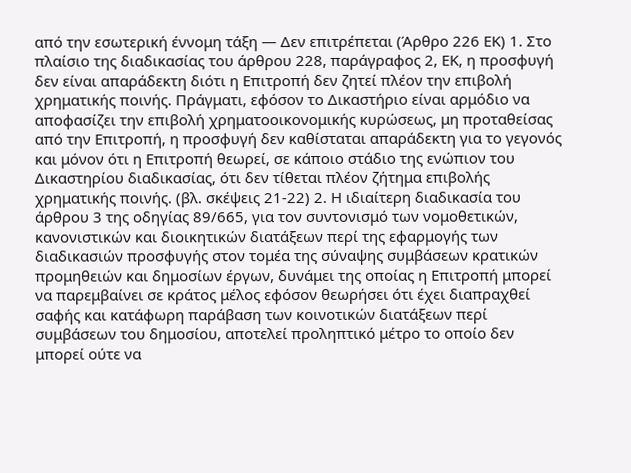από την εσωτερική έννομη τάξη — Δεν επιτρέπεται (Άρθρο 226 EΚ) 1. Στο πλαίσιο της διαδικασίας του άρθρου 228, παράγραφος 2, ΕΚ, η προσφυγή δεν είναι απαράδεκτη διότι η Επιτροπή δεν ζητεί πλέον την επιβολή χρηματικής ποινής. Πράγματι, εφόσον το Δικαστήριο είναι αρμόδιο να αποφασίζει την επιβολή χρηματοοικονομικής κυρώσεως, μη προταθείσας από την Επιτροπή, η προσφυγή δεν καθίσταται απαράδεκτη για το γεγονός και μόνον ότι η Επιτροπή θεωρεί, σε κάποιο στάδιο της ενώπιον του Δικαστηρίου διαδικασίας, ότι δεν τίθεται πλέον ζήτημα επιβολής χρηματικής ποινής. (βλ. σκέψεις 21-22) 2. Η ιδιαίτερη διαδικασία του άρθρου 3 της οδηγίας 89/665, για τον συντονισμό των νομοθετικών, κανονιστικών και διοικητικών διατάξεων περί της εφαρμογής των διαδικασιών προσφυγής στον τομέα της σύναψης συμβάσεων κρατικών προμηθειών και δημοσίων έργων, δυνάμει της οποίας η Επιτροπή μπορεί να παρεμβαίνει σε κράτος μέλος εφόσον θεωρήσει ότι έχει διαπραχθεί σαφής και κατάφωρη παράβαση των κοινοτικών διατάξεων περί συμβάσεων του δημοσίου, αποτελεί προληπτικό μέτρο το οποίο δεν μπορεί ούτε να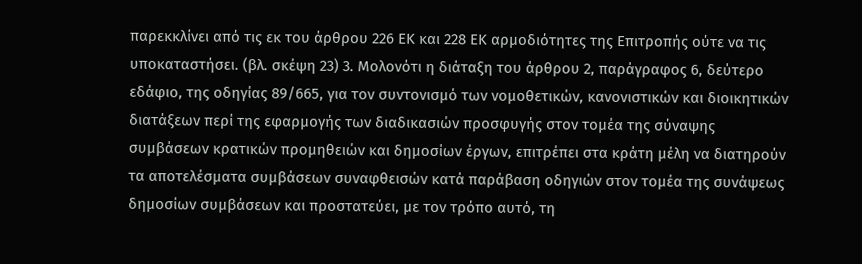παρεκκλίνει από τις εκ του άρθρου 226 ΕΚ και 228 ΕΚ αρμοδιότητες της Επιτροπής ούτε να τις υποκαταστήσει. (βλ. σκέψη 23) 3. Μολονότι η διάταξη του άρθρου 2, παράγραφος 6, δεύτερο εδάφιο, της οδηγίας 89/665, για τον συντονισμό των νομοθετικών, κανονιστικών και διοικητικών διατάξεων περί της εφαρμογής των διαδικασιών προσφυγής στον τομέα της σύναψης συμβάσεων κρατικών προμηθειών και δημοσίων έργων, επιτρέπει στα κράτη μέλη να διατηρούν τα αποτελέσματα συμβάσεων συναφθεισών κατά παράβαση οδηγιών στον τομέα της συνάψεως δημοσίων συμβάσεων και προστατεύει, με τον τρόπο αυτό, τη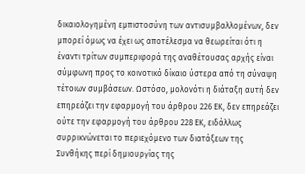δικαιολογημένη εμπιστοσύνη των αντισυμβαλλομένων, δεν μπορεί όμως να έχει ως αποτέλεσμα να θεωρείται ότι η έναντι τρίτων συμπεριφορά της αναθέτουσας αρχής είναι σύμφωνη προς το κοινοτικό δίκαιο ύστερα από τη σύναψη τέτοιων συμβάσεων. Ωστόσο, μολονότι η διάταξη αυτή δεν επηρεάζει την εφαρμογή του άρθρου 226 ΕΚ, δεν επηρεάζει ούτε την εφαρμογή του άρθρου 228 ΕΚ, ειδάλλως συρρικνώνεται το περιεχόμενο των διατάξεων της Συνθήκης περί δημιουργίας της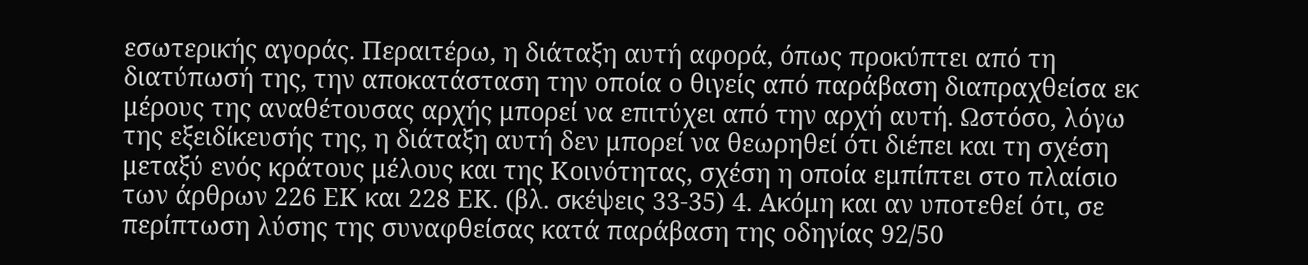εσωτερικής αγοράς. Περαιτέρω, η διάταξη αυτή αφορά, όπως προκύπτει από τη διατύπωσή της, την αποκατάσταση την οποία ο θιγείς από παράβαση διαπραχθείσα εκ μέρους της αναθέτουσας αρχής μπορεί να επιτύχει από την αρχή αυτή. Ωστόσο, λόγω της εξειδίκευσής της, η διάταξη αυτή δεν μπορεί να θεωρηθεί ότι διέπει και τη σχέση μεταξύ ενός κράτους μέλους και της Κοινότητας, σχέση η οποία εμπίπτει στο πλαίσιο των άρθρων 226 ΕΚ και 228 ΕΚ. (βλ. σκέψεις 33-35) 4. Ακόμη και αν υποτεθεί ότι, σε περίπτωση λύσης της συναφθείσας κατά παράβαση της οδηγίας 92/50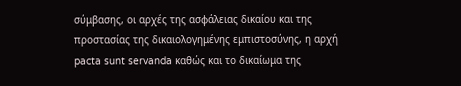σύμβασης, οι αρχές της ασφάλειας δικαίου και της προστασίας της δικαιολογημένης εμπιστοσύνης, η αρχή pacta sunt servanda καθώς και το δικαίωμα της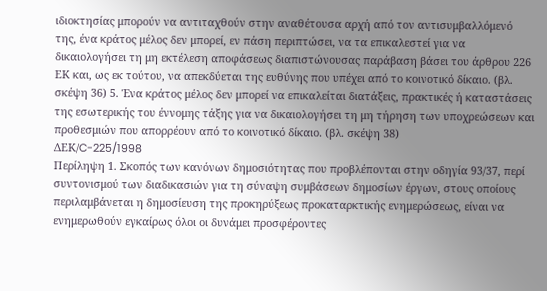ιδιοκτησίας μπορούν να αντιταχθούν στην αναθέτουσα αρχή από τον αντισυμβαλλόμενό της, ένα κράτος μέλος δεν μπορεί, εν πάση περιπτώσει, να τα επικαλεστεί για να δικαιολογήσει τη μη εκτέλεση αποφάσεως διαπιστώνουσας παράβαση βάσει του άρθρου 226 ΕΚ και, ως εκ τούτου, να απεκδύεται της ευθύνης που υπέχει από το κοινοτικό δίκαιο. (βλ. σκέψη 36) 5. Ένα κράτος μέλος δεν μπορεί να επικαλείται διατάξεις, πρακτικές ή καταστάσεις της εσωτερικής του έννομης τάξης για να δικαιολογήσει τη μη τήρηση των υποχρεώσεων και προθεσμιών που απορρέουν από το κοινοτικό δίκαιο. (βλ. σκέψη 38)
ΔΕΚ/C-225/1998
Περίληψη 1. Σκοπός των κανόνων δημοσιότητας που προβλέπονται στην οδηγία 93/37, περί συντονισμού των διαδικασιών για τη σύναψη συμβάσεων δημοσίων έργων, στους οποίους περιλαμβάνεται η δημοσίευση της προκηρύξεως προκαταρκτικής ενημερώσεως, είναι να ενημερωθούν εγκαίρως όλοι οι δυνάμει προσφέροντες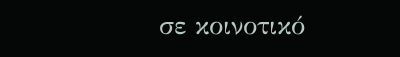σε κοινοτικό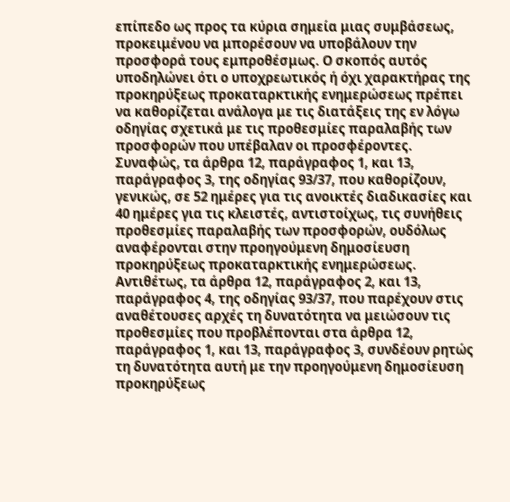επίπεδο ως προς τα κύρια σημεία μιας συμβάσεως, προκειμένου να μπορέσουν να υποβάλουν την προσφορά τους εμπροθέσμως. Ο σκοπός αυτός υποδηλώνει ότι ο υποχρεωτικός ή όχι χαρακτήρας της προκηρύξεως προκαταρκτικής ενημερώσεως πρέπει να καθορίζεται ανάλογα με τις διατάξεις της εν λόγω οδηγίας σχετικά με τις προθεσμίες παραλαβής των προσφορών που υπέβαλαν οι προσφέροντες. Συναφώς, τα άρθρα 12, παράγραφος 1, και 13, παράγραφος 3, της οδηγίας 93/37, που καθορίζουν, γενικώς, σε 52 ημέρες για τις ανοικτές διαδικασίες και 40 ημέρες για τις κλειστές, αντιστοίχως, τις συνήθεις προθεσμίες παραλαβής των προσφορών, ουδόλως αναφέρονται στην προηγούμενη δημοσίευση προκηρύξεως προκαταρκτικής ενημερώσεως. Αντιθέτως, τα άρθρα 12, παράγραφος 2, και 13, παράγραφος 4, της οδηγίας 93/37, που παρέχουν στις αναθέτουσες αρχές τη δυνατότητα να μειώσουν τις προθεσμίες που προβλέπονται στα άρθρα 12, παράγραφος 1, και 13, παράγραφος 3, συνδέουν ρητώς τη δυνατότητα αυτή με την προηγούμενη δημοσίευση προκηρύξεως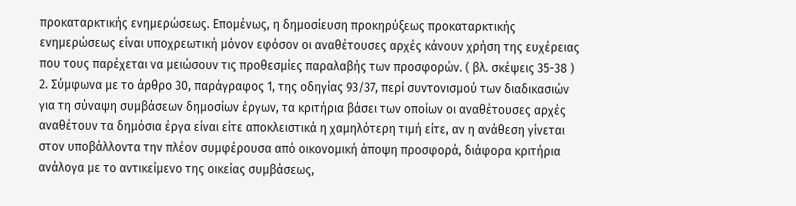προκαταρκτικής ενημερώσεως. Επομένως, η δημοσίευση προκηρύξεως προκαταρκτικής ενημερώσεως είναι υποχρεωτική μόνον εφόσον οι αναθέτουσες αρχές κάνουν χρήση της ευχέρειας που τους παρέχεται να μειώσουν τις προθεσμίες παραλαβής των προσφορών. ( βλ. σκέψεις 35-38 ) 2. Σύμφωνα με το άρθρο 30, παράγραφος 1, της οδηγίας 93/37, περί συντονισμού των διαδικασιών για τη σύναψη συμβάσεων δημοσίων έργων, τα κριτήρια βάσει των οποίων οι αναθέτουσες αρχές αναθέτουν τα δημόσια έργα είναι είτε αποκλειστικά η χαμηλότερη τιμή είτε, αν η ανάθεση γίνεται στον υποβάλλοντα την πλέον συμφέρουσα από οικονομική άποψη προσφορά, διάφορα κριτήρια ανάλογα με το αντικείμενο της οικείας συμβάσεως,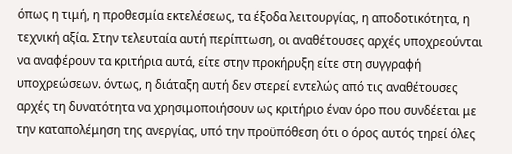όπως η τιμή, η προθεσμία εκτελέσεως, τα έξοδα λειτουργίας, η αποδοτικότητα, η τεχνική αξία. Στην τελευταία αυτή περίπτωση, οι αναθέτουσες αρχές υποχρεούνται να αναφέρουν τα κριτήρια αυτά, είτε στην προκήρυξη είτε στη συγγραφή υποχρεώσεων. όντως, η διάταξη αυτή δεν στερεί εντελώς από τις αναθέτουσες αρχές τη δυνατότητα να χρησιμοποιήσουν ως κριτήριο έναν όρο που συνδέεται με την καταπολέμηση της ανεργίας, υπό την προϋπόθεση ότι ο όρος αυτός τηρεί όλες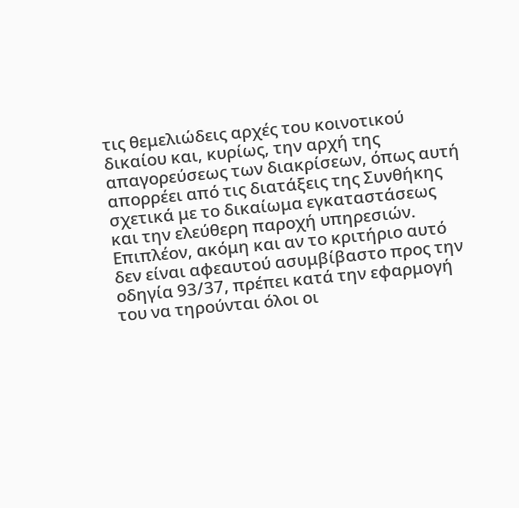τις θεμελιώδεις αρχές του κοινοτικού δικαίου και, κυρίως, την αρχή της απαγορεύσεως των διακρίσεων, όπως αυτή απορρέει από τις διατάξεις της Συνθήκης σχετικά με το δικαίωμα εγκαταστάσεως και την ελεύθερη παροχή υπηρεσιών. Επιπλέον, ακόμη και αν το κριτήριο αυτό δεν είναι αφεαυτού ασυμβίβαστο προς την οδηγία 93/37, πρέπει κατά την εφαρμογή του να τηρούνται όλοι οι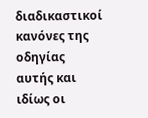διαδικαστικοί κανόνες της οδηγίας αυτής και ιδίως οι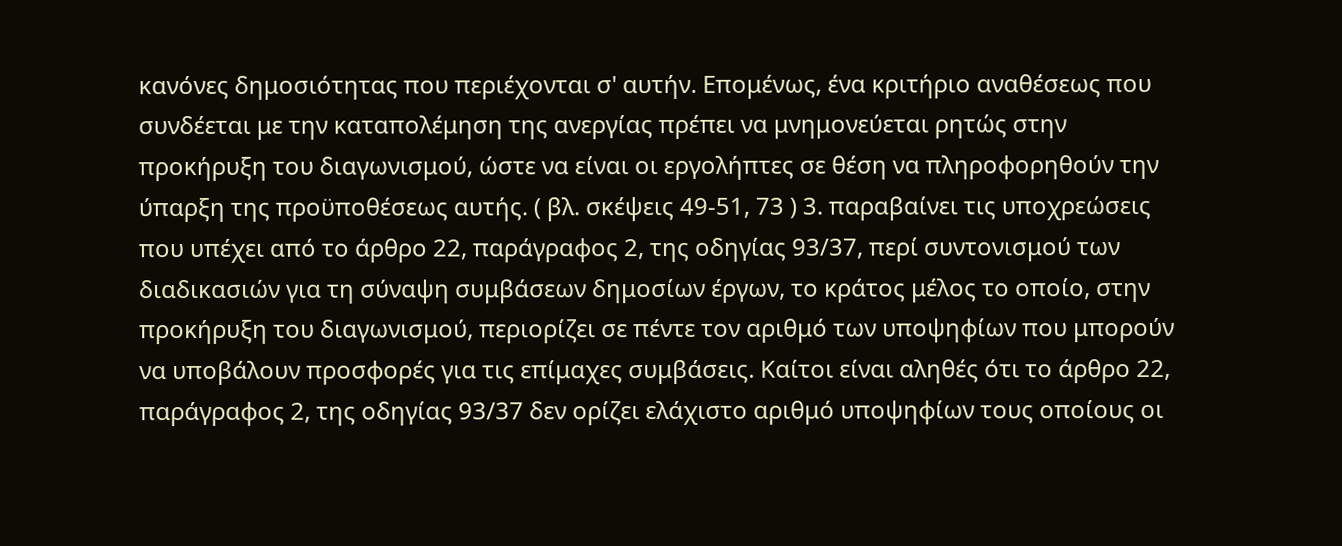κανόνες δημοσιότητας που περιέχονται σ' αυτήν. Επομένως, ένα κριτήριο αναθέσεως που συνδέεται με την καταπολέμηση της ανεργίας πρέπει να μνημονεύεται ρητώς στην προκήρυξη του διαγωνισμού, ώστε να είναι οι εργολήπτες σε θέση να πληροφορηθούν την ύπαρξη της προϋποθέσεως αυτής. ( βλ. σκέψεις 49-51, 73 ) 3. παραβαίνει τις υποχρεώσεις που υπέχει από το άρθρο 22, παράγραφος 2, της οδηγίας 93/37, περί συντονισμού των διαδικασιών για τη σύναψη συμβάσεων δημοσίων έργων, το κράτος μέλος το οποίο, στην προκήρυξη του διαγωνισμού, περιορίζει σε πέντε τον αριθμό των υποψηφίων που μπορούν να υποβάλουν προσφορές για τις επίμαχες συμβάσεις. Καίτοι είναι αληθές ότι το άρθρο 22, παράγραφος 2, της οδηγίας 93/37 δεν ορίζει ελάχιστο αριθμό υποψηφίων τους οποίους οι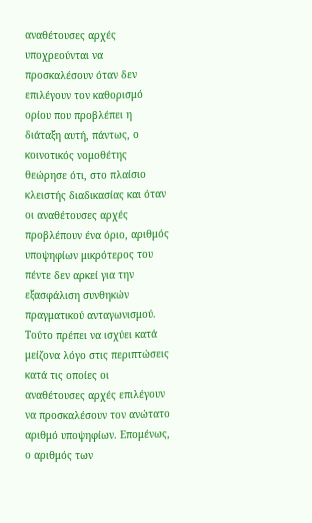αναθέτουσες αρχές υποχρεούνται να προσκαλέσουν όταν δεν επιλέγουν τον καθορισμό ορίου που προβλέπει η διάταξη αυτή, πάντως, ο κοινοτικός νομοθέτης θεώρησε ότι, στο πλαίσιο κλειστής διαδικασίας και όταν οι αναθέτουσες αρχές προβλέπουν ένα όριο, αριθμός υποψηφίων μικρότερος του πέντε δεν αρκεί για την εξασφάλιση συνθηκών πραγματικού ανταγωνισμού. Τούτο πρέπει να ισχύει κατά μείζονα λόγο στις περιπτώσεις κατά τις οποίες οι αναθέτουσες αρχές επιλέγουν να προσκαλέσουν τον ανώτατο αριθμό υποψηφίων. Επομένως, ο αριθμός των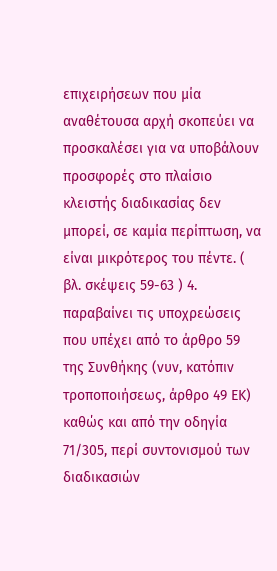επιχειρήσεων που μία αναθέτουσα αρχή σκοπεύει να προσκαλέσει για να υποβάλουν προσφορές στο πλαίσιο κλειστής διαδικασίας δεν μπορεί, σε καμία περίπτωση, να είναι μικρότερος του πέντε. ( βλ. σκέψεις 59-63 ) 4. παραβαίνει τις υποχρεώσεις που υπέχει από το άρθρο 59 της Συνθήκης (νυν, κατόπιν τροποποιήσεως, άρθρο 49 ΕΚ) καθώς και από την οδηγία 71/305, περί συντονισμού των διαδικασιών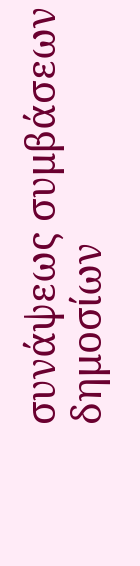συνάψεως συμβάσεων δημοσίων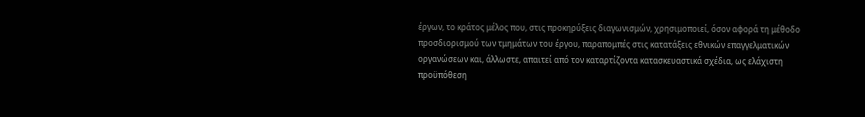έργων, το κράτος μέλος που, στις προκηρύξεις διαγωνισμών, χρησιμοποιεί, όσον αφορά τη μέθοδο προσδιορισμού των τμημάτων του έργου, παραπομπές στις κατατάξεις εθνικών επαγγελματικών οργανώσεων και, άλλωστε, απαιτεί από τον καταρτίζοντα κατασκευαστικά σχέδια, ως ελάχιστη προϋπόθεση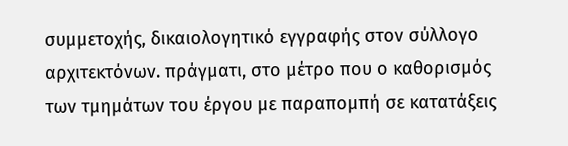συμμετοχής, δικαιολογητικό εγγραφής στον σύλλογο αρχιτεκτόνων. πράγματι, στο μέτρο που ο καθορισμός των τμημάτων του έργου με παραπομπή σε κατατάξεις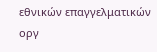εθνικών επαγγελματικών οργ